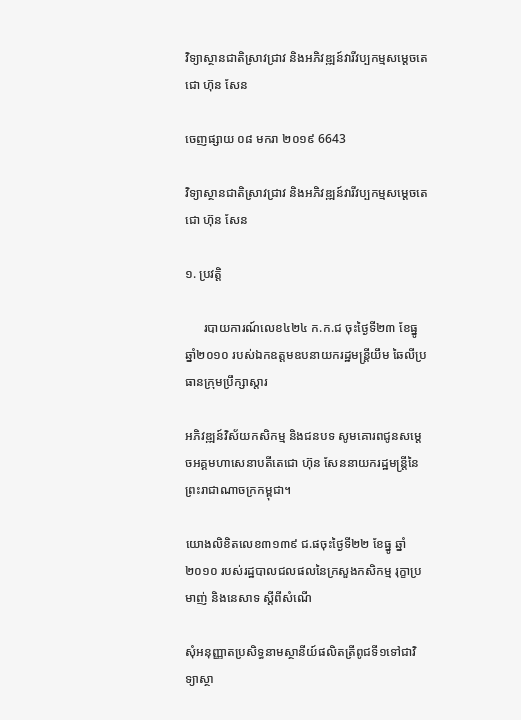វិទ្យាស្ថានជាតិស្រាវជ្រាវ និងអភិវឌ្ឍន៍វារីវប្បកម្មសម្តេចតេជោ ហ៊ុន សែន

ចេញផ្សាយ ០៨ មករា ២០១៩ 6643

វិទ្យាស្ថានជាតិស្រាវជ្រាវ និងអភិវឌ្ឍន៍វារីវប្បកម្មសម្តេចតេជោ ហ៊ុន សែន

១. ប្រវត្តិ

      របាយការណ៍លេខ៤២៤ ក.ក.ជ ចុះថ្ងៃទី២៣ ខែធ្នូ ឆ្នាំ២០១០ របស់ឯកឧត្តមឧបនាយករដ្ឋមន្ត្រីយឹម ឆៃលីប្រធានក្រុមប្រឹក្សាស្តារ

អភិវឌ្ឍន៍វិស័យកសិកម្ម និងជនបទ សូមគោរពជូនសម្តេចអគ្គមហាសេនាបតីតេជោ ហ៊ុន សែននាយករដ្ឋមន្ត្រីនៃព្រះរាជាណាចក្រកម្ពុជា។

យោងលិខិតលេខ៣១៣៩ ជ.ផចុះថ្ងៃទី២២ ខែធ្នូ ឆ្នាំ២០១០ របស់រដ្ឋបាលជលផលនៃក្រសួងកសិកម្ម រុក្ខាប្រមាញ់ និងនេសាទ ស្តីពីសំណើ

សុំអនុញ្ញាតប្រសិទ្ធនាមស្ថានីយ៍ផលិតត្រីពូជទី១ទៅជាវិទ្យាស្ថា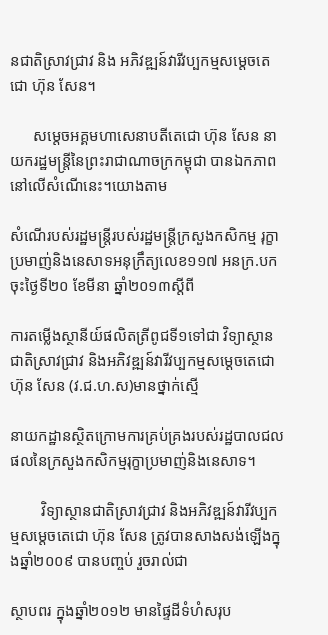នជាតិស្រាវជ្រាវ និង អភិវឌ្ឍន៍វារីវប្បកម្មសម្តេចតេជោ ហ៊ុន សែន។

      សម្តេចអគ្គមហាសេនាបតីតេជោ ហ៊ុន សែន នាយករដ្ឋមន្ត្រីនៃព្រះរាជាណាចក្រកម្ពុជា បានឯកភាពនៅលើសំណើនេះ។យោងតាម

សំណើរបស់រដ្ឋមន្ត្រីរបស់រដ្ឋមន្ត្រីក្រសួងកសិកម្ម រុក្ខាប្រមាញ់និងនេសាទអនុក្រឹត្យលេខ១១៧ អនក្រ.បក ចុះថ្ងៃទី២០ ខែមីនា ឆ្នាំ២០១៣ស្តីពី

ការតម្លើងស្ថានីយ៍ផលិតត្រីពូជទី១ទៅជា វិទ្យាស្ថានជាតិស្រាវជ្រាវ និងអភិវឌ្ឍន៍វារីវប្បកម្មសម្តេចតេជោ ហ៊ុន សែន (វ.ជ.ហ.ស)មានថ្នាក់ស្មើ

នាយកដ្ឋានស្ថិតក្រោមការគ្រប់គ្រងរបស់រដ្ឋបាលជលផលនៃក្រសួងកសិកម្មរុក្ខាប្រមាញ់និងនេសាទ។

        វិទ្យាស្ថានជាតិស្រាវជ្រាវ និងអភិវឌ្ឍន៍វារីវប្បកម្មសម្តេចតេជោ ហ៊ុន សែន ត្រូវបានសាងសង់ឡើងក្នុងឆ្នាំ២០០៩ បានបញ្ចប់ រួចរាល់ជា

ស្ថាបពរ ក្នុងឆ្នាំ២០១២ មានផ្ទៃដីទំហំសរុប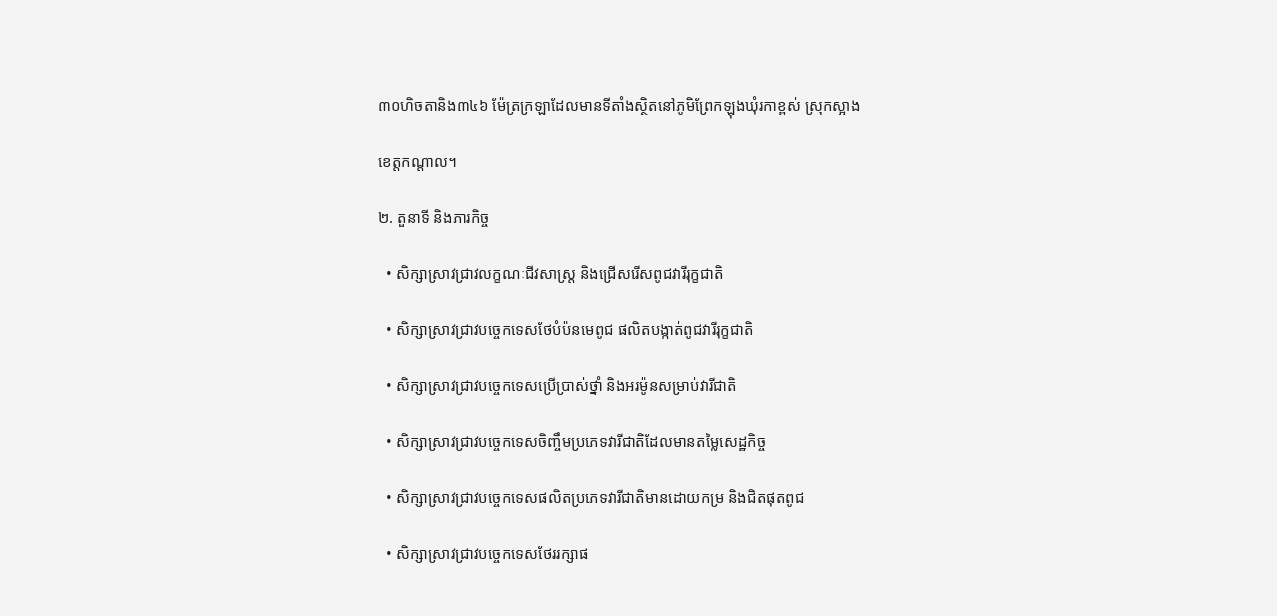៣០ហិចតានិង៣៤៦ ម៉ែត្រក្រឡាដែលមានទីតាំងស្ថិតនៅភូមិព្រែកឡុងឃុំរកាខ្ពស់ ស្រុកស្អាង

ខេត្តកណ្តាល។

២. តួនាទី និងភារកិច្ច

  • សិក្សាស្រាវជ្រាវលក្ខណៈជីវសាស្រ្ត និងជ្រើសរើសពូជវារីរុក្ខជាតិ

  • សិក្សាស្រាវជ្រាវបច្ចេកទេសថែបំប៉នមេពូជ ផលិតបង្កាត់ពូជវារីរុក្ខជាតិ

  • សិក្សាស្រាវជ្រាវបច្ចេកទេសប្រើប្រាស់ថ្នាំ និងអរម៉ូនសម្រាប់វារីជាតិ

  • សិក្សាស្រាវជ្រាវបច្ចេកទេសចិញ្ចឹមប្រភេទវារីជាតិដែលមានតម្លៃសេដ្ឋកិច្ច

  • សិក្សាស្រាវជ្រាវបច្ចេកទេសផលិតប្រភេទវារីជាតិមានដោយកម្រ និងជិតផុតពូជ

  • សិក្សាស្រាវជ្រាវបច្ចេកទេសថែររក្សាផ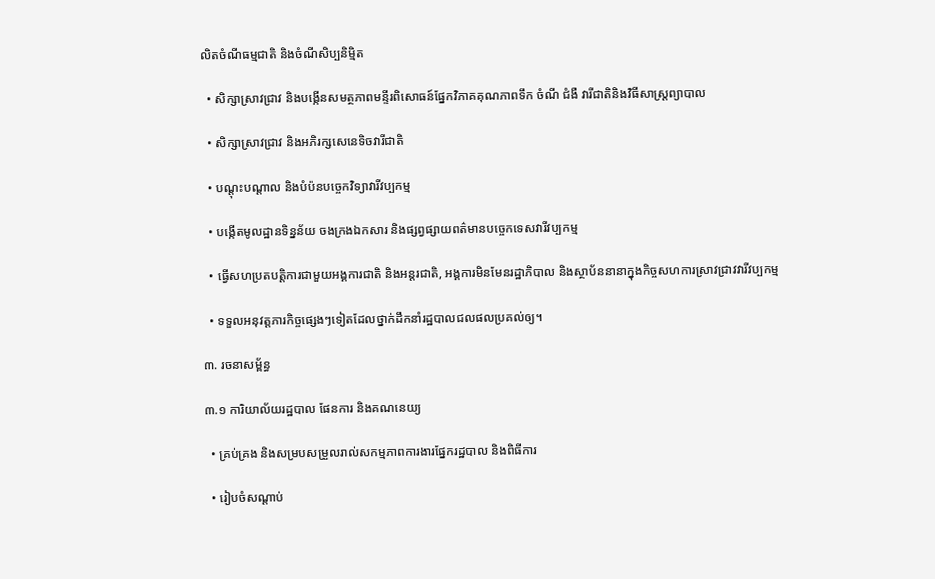លិតចំណីធម្មជាតិ និងចំណីសិប្បនិម្មិត

  • សិក្សាស្រាវជ្រាវ និងបង្កើនសមត្ថភាពមន្ទីរពិសោធន៍ផ្នែកវិភាគគុណភាពទឹក ចំណី ជំងឺ វារីជាតិនិងវិធីសាស្រ្តព្យាបាល

  • សិក្សាស្រាវជ្រាវ និងអភិរក្សសេនេទិចវារីជាតិ

  • បណ្តុះបណ្តាល និងបំប៉នបច្ចេកវិទ្យាវារីវប្បកម្ម

  • បង្កើតមូលដ្ឋានទិន្នន័យ ចងក្រងឯកសារ និងផ្សព្វផ្សាយពត៌មានបច្ចេកទេសវារីវប្បកម្ម

  • ធ្វើសហប្រតបត្តិការជាមួយអង្គការជាតិ និងអន្តរជាតិ, អង្គការមិនមែនរដ្ឋាភិបាល និងស្ថាប័ននានាក្នុងកិច្ចសហការស្រាវជ្រាវវារីវប្បកម្ម

  • ទទួលអនុវត្តភារកិច្ចផ្សេងៗទៀតដែលថ្នាក់ដឹកនាំរដ្ឋបាលជលផលប្រគល់ឲ្យ។

៣. រចនាសម្ព័ន្ធ

៣.១ ការិយាល័យរដ្ឋបាល ផែនការ និងគណនេយ្យ

  • គ្រប់គ្រង និងសម្របសម្រួលរាល់សកម្មភាពការងារផ្នែករដ្ឋបាល និងពិធីការ

  • រៀបចំសណ្តាប់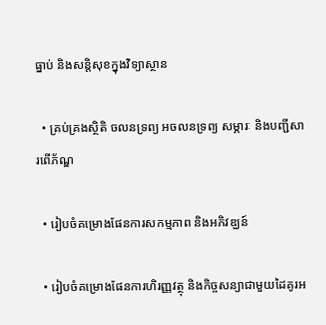ធ្នាប់ និងសន្តិសុខក្នុងវិទ្យាស្ថាន

  • គ្រប់គ្រងស្ថិតិ ចលនទ្រព្យ អចលនទ្រព្យ សម្ភារៈ និងបញ្ជីសារពើភ័ណ្ឌ

  • រៀបចំគម្រោងផែនការសកម្មភាព និងអភិវឌ្ឃន៍

  • រៀបចំគម្រោងផែនការហិរញ្ញវត្ថុ និងកិច្ចសន្យាជាមួយដៃគូរអ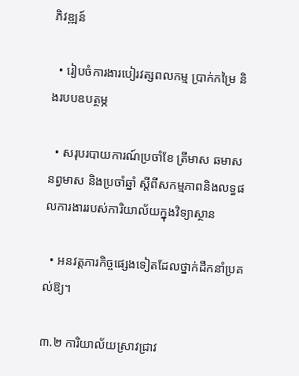ភិវឌ្ឍន៍

  • រៀបចំការងារបៀរវត្សពលកម្ម ប្រាក់កម្រៃ និងរបបឧបត្ថម្ភ

  • សរុបរបាយការណ៍ប្រចាំខែ ត្រីមាស ឆមាស នព្វមាស និងប្រចាំឆ្នាំ ស្តីពីសកម្មភាពនិងលទ្ធផលការងាររបស់ការិយាល័យក្នុងវិទ្យាស្ថាន

  • អនវត្តភារកិច្ចផ្សេងទៀតដែលថ្នាក់ដឹកនាំប្រគល់ឱ្យ។

៣.២ ការិយាល័យស្រាវជ្រាវ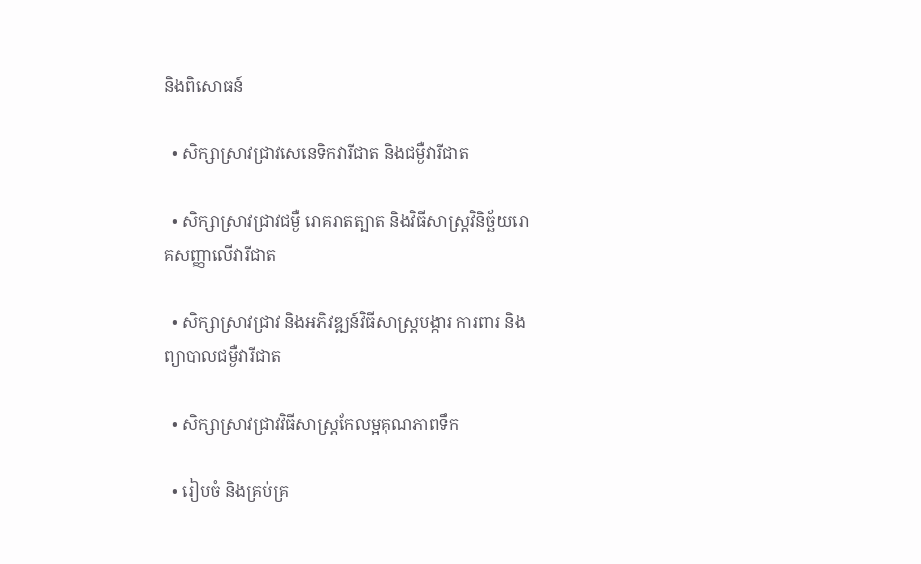និងពិសោធន៍

  • សិក្សាស្រាវជ្រាវសេនេទិកវារីជាត និងជម្ងឺវារីជាត

  • សិក្សាស្រាវជ្រាវជម្ងឺ រោគរាតត្បាត និងវិធីសាស្ត្រវិនិច្ឆ័យរោគសញ្ញាលើវារីជាត

  • សិក្សាស្រាវជ្រាវ និងអភិវឌ្ឍន៍វិធីសាស្ត្របង្ការ ការពារ និងព្យាបាលជម្ងឺវារីជាត

  • សិក្សាស្រាវជ្រាវវិធីសាស្ត្រកែលម្អគុណភាពទឹក

  • រៀបចំ និងគ្រប់គ្រ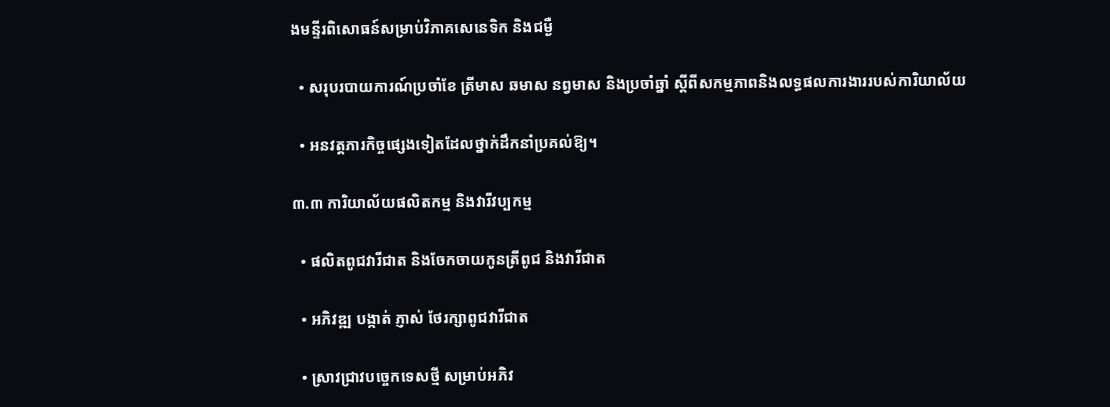ងមន្ទីរពិសោធន៍សម្រាប់វិភាគសេនេទិក និងជម្ងឺ

  • សរុបរបាយការណ៍ប្រចាំខែ ត្រីមាស ឆមាស នព្វមាស និងប្រចាំឆ្នាំ ស្តីពីសកម្មភាពនិងលទ្ធផលការងាររបស់ការិយាល័យ

  • អនវត្តភារកិច្ចផ្សេងទៀតដែលថ្នាក់ដឹកនាំប្រគល់ឱ្យ។

៣.៣ ការិយាល័យផលិតកម្ម និងវារីវប្បកម្ម

  • ផលិតពូជវារីជាត និងចែកចាយកូនត្រីពូជ និងវារីជាត

  • អភិវឌ្ឍ បង្កាត់ ភ្ញាស់ ថែរក្សាពូជវារីជាត

  • ស្រាវជ្រាវបច្ចេកទេសថ្មី សម្រាប់អភិវ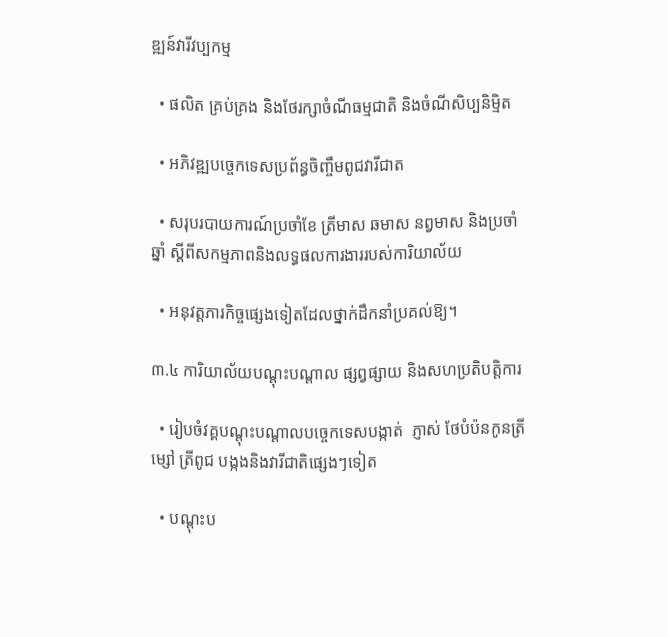ឌ្ឍន៍វារីវប្បកម្ម

  • ផលិត គ្រប់គ្រង និងថែរក្សាចំណីធម្មជាតិ និងចំណីសិប្បនិម្មិត

  • អភិវឌ្ឍបច្ចេកទេសប្រព័ន្ធចិញ្ចឹមពូជវារីជាត

  • សរុបរបាយការណ៍ប្រចាំខែ ត្រីមាស ឆមាស នព្វមាស និងប្រចាំឆ្នាំ ស្តីពីសកម្មភាពនិងលទ្ធផលការងាររបស់ការិយាល័យ

  • អនុវត្តភារកិច្ចផ្សេងទៀតដែលថ្នាក់ដឹកនាំប្រគល់ឱ្យ។

៣.៤ ការិយាល័យបណ្តុះបណ្តាល ផ្សព្វផ្សាយ និងសហប្រតិបត្តិការ

  • រៀបចំវគ្គបណ្តុះបណ្តាលបច្ចេកទេសបង្កាត់  ភ្ញាស់ ថែបំប៉នកូនត្រីម្សៅ ត្រីពូជ បង្កងនិងវារីជាតិផ្សេងៗទៀត

  • បណ្តុះប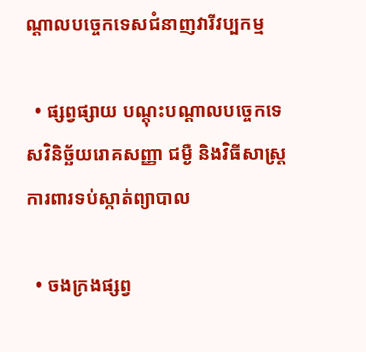ណ្តាលបច្ចេកទេសជំនាញវារីវប្បកម្ម

  • ផ្សព្វផ្សាយ បណ្តុះបណ្តាលបច្ចេកទេសវិនិច្ឆ័យរោគសញ្ញា ជម្ងឺ និងវិធីសាស្ត្រការពារទប់ស្កាត់ព្យាបាល

  • ចងក្រងផ្សព្វ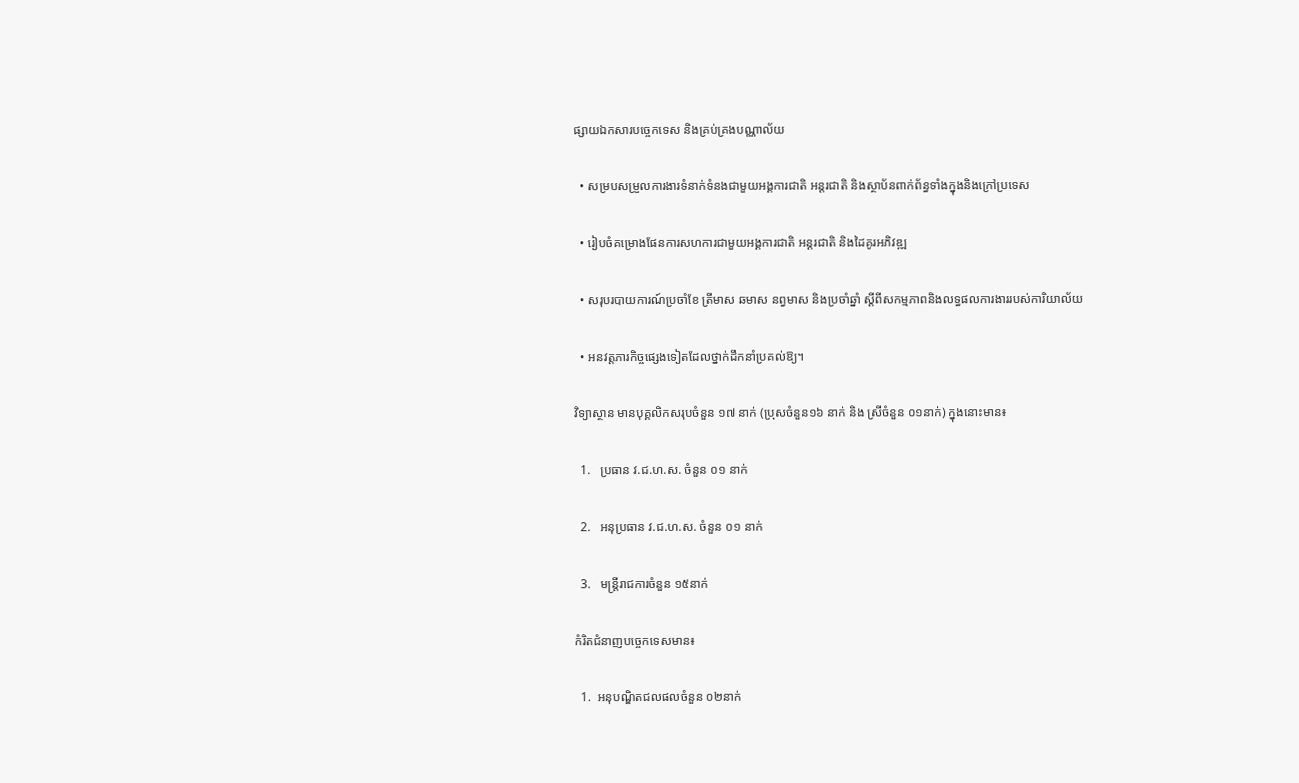ផ្សាយឯកសារបច្ចេកទេស និងគ្រប់គ្រងបណ្ណាល័យ

  • សម្របសម្រួលការងារទំនាក់ទំនងជាមួយអង្គការជាតិ អន្តរជាតិ និងស្ថាប័នពាក់ព័ន្ធទាំងក្នុងនិងក្រៅប្រទេស

  • រៀបចំគម្រោងផែនការសហការជាមួយអង្គការជាតិ អន្តរជាតិ និងដៃគូរអភិវឌ្ឍ

  • សរុបរបាយការណ៍ប្រចាំខែ ត្រីមាស ឆមាស នព្វមាស និងប្រចាំឆ្នាំ ស្តីពីសកម្មភាពនិងលទ្ធផលការងាររបស់ការិយាល័យ

  • អនវត្តភារកិច្ចផ្សេងទៀតដែលថ្នាក់ដឹកនាំប្រគល់ឱ្យ។

វិទ្យាស្ថាន មានបុគ្គលិកសរុបចំនួន ១៧ នាក់ (ប្រុសចំនួន១៦ នាក់ និង ស្រីចំនួន ០១នាក់) ក្នុងនោះមាន៖

  1.   ប្រធាន វ.ជ.ហ.ស. ចំនួន ០១ នាក់

  2.   អនុប្រធាន វ.ជ.ហ.ស. ចំនួន ០១ នាក់

  3.   មន្ត្រីរាជការចំនួន ១៥នាក់

កំរិតជំនាញបច្ចេកទេសមាន៖

  1.  អនុបណ្ឌិតជលផលចំនួន ០២នាក់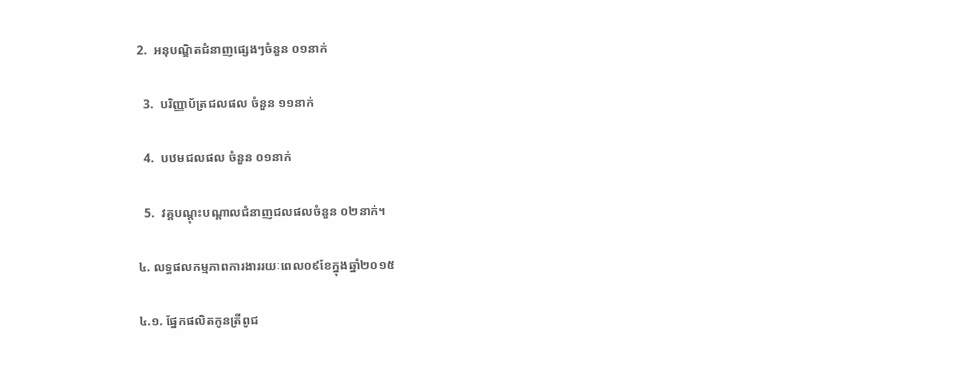2.  អនុបណ្ឌិតជំនាញផ្សេងៗចំនួន ០១នាក់

  3.  បរិញ្ញាប័ត្រជលផល ចំនួន ១១នាក់

  4.  បឋមជលផល ចំនួន ០១នាក់

  5.  វគ្គបណ្តុះបណ្តាលជំនាញជលផលចំនួន ០២នាក់។

៤. លទ្ធផលកម្មភាពការងាររយៈពេល០៩ខែក្នុងឆ្នាំ២០១៥

៤.១. ផ្នែកផលិតកូនត្រីពូជ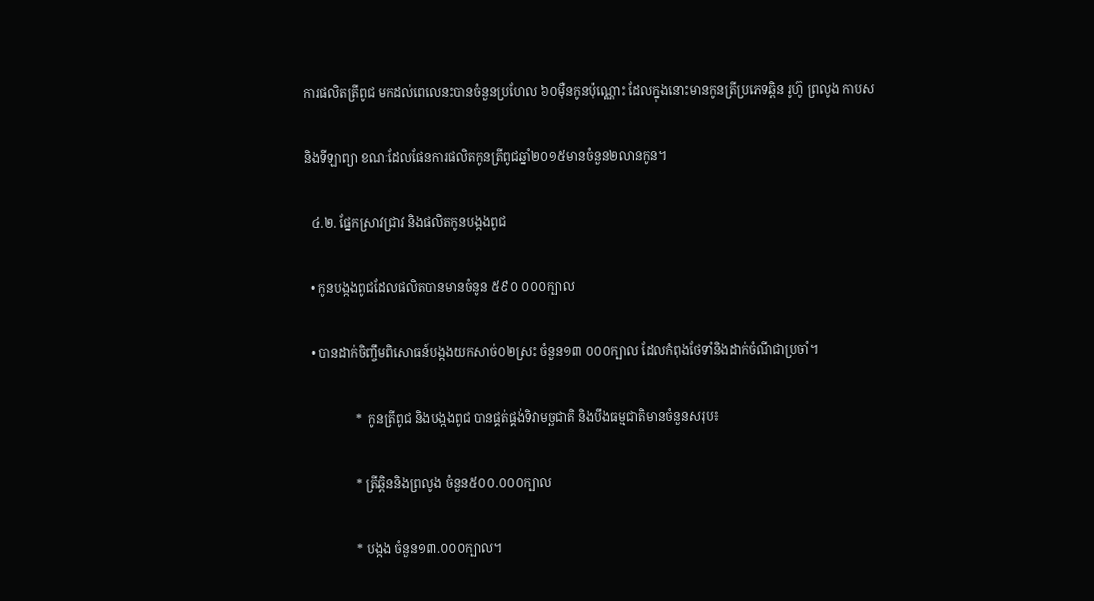ការផលិតត្រីពូជ មកដល់ពេលេនះបានចំនួនប្រហែល ៦០ម៉ឺនកូនប៉ុណ្ណោះ ដែលក្នុងនោះមានកូនត្រីប្រភេទឆ្ពិន រូហ៊ូ ព្រលូង កាបស

និងទីឡាព្យា ខណៈដែលផែនការផលិតកូនត្រីពូជឆ្នាំ២០១៥មានចំនួន២លានកូន។

  ៤.២. ផ្នែកស្រាវជ្រាវ និងផលិតកូនបង្កងពូជ

  • កូនបង្កងពូជដែលផលិតបានមានចំនូន ៥៩០ ០០០ក្បាល

  • បានដាក់ចិញ្ចឹមពិសោធន៍បង្កងយកសាច់០២ស្រះ ចំនួន១៣ ០០០ក្បាល ដែលកំពុងថែទាំនិងដាក់ចំណីជាប្រចាំ។

                *  កូនត្រីពូជ និងបង្កងពូជ បានផ្គត់ផ្គង់ទិវាមច្ឆជាតិ និងបឹងធម្មជាតិមានចំនួនសរុប៖

                * ត្រីឆ្ពិននិងព្រលូង ចំនួន៥០០.០០០ក្បាល

                * បង្កង ចំនួន១៣.០០០ក្បាល។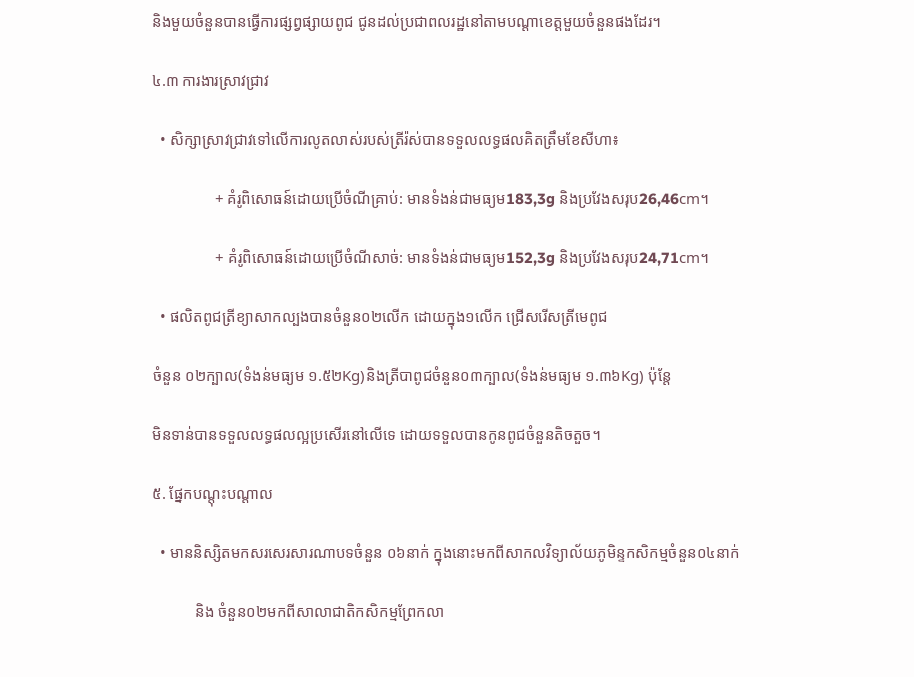និងមួយចំនួនបានធ្វើការផ្សព្វផ្សាយពូជ ជូនដល់ប្រជាពលរដ្ឋនៅតាមបណ្តាខេត្តមួយចំនួនផងដែរ។

៤.៣ ការងារស្រាវជ្រាវ

  • សិក្សាស្រាវជ្រាវទៅលើការលូតលាស់របស់ត្រីរ៉ស់បានទទួលលទ្ធផលគិតត្រឹមខែសីហា៖

                + គំរូពិសោធន៍ដោយប្រើចំណីគ្រាប់: មានទំងន់ជាមធ្យម183,3g និងប្រវែងសរុប26,46cm។

                + គំរូពិសោធន៍ដោយប្រើចំណីសាច់: មានទំងន់ជាមធ្យម152,3g និងប្រវែងសរុប24,71cm។

  • ផលិតពូជត្រីខ្យាសាកល្បងបានចំនួន០២លើក ដោយក្នុង១លើក ជ្រើសរើសត្រីមេពូជ

ចំនួន ០២ក្បាល(ទំងន់មធ្យម ១.៥២Kg)និងត្រីបាពូជចំនួន០៣ក្បាល(ទំងន់មធ្យម ១.៣៦Kg) ប៉ុន្តែ

មិនទាន់បានទទួលលទ្ធផលល្អប្រសើរនៅលើទេ ដោយទទួលបានកូនពូជចំនួនតិចតួច។

៥. ផ្នែកបណ្តុះបណ្តាល

  • មាននិស្សិតមកសរសេរសារណាបទចំនួន ០៦នាក់ ក្នុងនោះមកពីសាកលវិទ្យាល័យភូមិន្ទកសិកម្មចំនួន០៤នាក់

           និង ចំនួន០២មកពីសាលាជាតិកសិកម្មព្រែកលា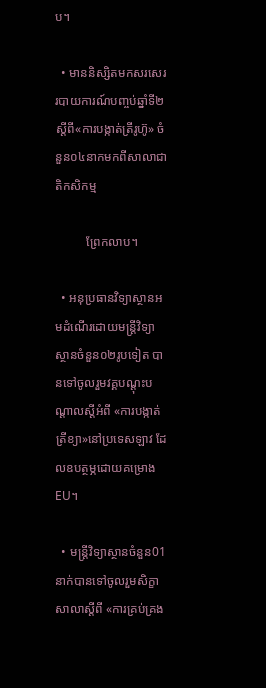ប។

  • មាននិស្សិតមកសរសេររបាយការណ៍បញ្ចប់ឆ្នាំទី២ស្តីពី«ការបង្កាត់ត្រីរូហ៊ូ» ចំនួន០៤នាកមកពីសាលាជាតិកសិកម្ម

          ព្រែកលាប។

  • អនុប្រធានវិទ្យាស្ថានអមដំណើរដោយមន្ត្រីវិទ្យាស្ថានចំនួន០២រូបទៀត បានទៅចូលរួមវគ្គបណ្តុះបណ្តាលស្តីអំពី «ការបង្កាត់ត្រីខ្យា»នៅប្រទេសឡាវ ដែលឧបត្ថម្ភដោយគម្រោង EU។

  • មន្រ្តីវិទ្យាស្ថានចំនួន01នាក់បានទៅចូលរួមសិក្ខាសាលាស្តីពី «ការគ្រប់គ្រង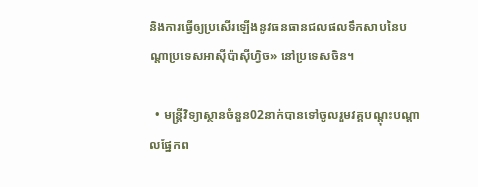និងការធ្វើឲ្យប្រសើរឡើងនូវធនធានជលផលទឹកសាបនៃបណ្តាប្រទេសអាស៊ីប៉ាស៊ីហ្វិច» នៅប្រទេសចិន។

  • មន្រ្តីវិទ្យាស្ថានចំនួន02នាក់បានទៅចូលរួមវគ្គបណ្តុះបណ្តាលផ្នែកព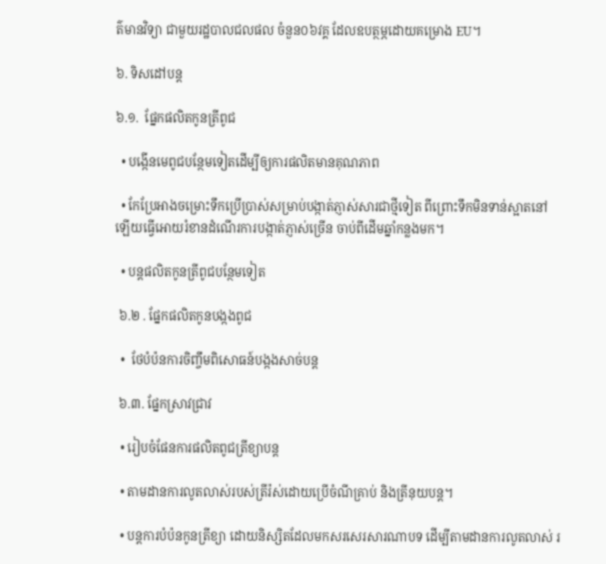ត៌មានវិទ្យា ជាមួយរដ្ឋបាលជលផល ចំនួន០៦វគ្គ ដែលឧបត្ថម្ភដោយគម្រោង EU។

៦. ទិសដៅបន្ត

៦.១.  ផ្នែកផលិតកូនត្រីពូជ

  • បង្កើនមេពូជបន្ថែមទៀតដើម្បីឲ្យការផលិតមានគុណភាព

  • កែប្រែអាងចម្រោះទឹកប្រើប្រាស់សម្រាប់បង្កាត់ភ្ញាស់សារជាថ្មីទៀត ពីព្រោះទឹកមិនទាន់ស្អាតនៅឡើយធ្វើអោយរំខានដំណើរការបង្កាត់ភ្ញាស់ច្រើន ចាប់ពីដើមឆ្នាំកន្លងមក។

  • បន្តផលិតកូនត្រីពូជបន្ថែមទៀត

 ៦.២ . ផ្នែកផលិតកូនបង្កងពូជ

  •  ថែបំប៉នការចិញ្ចឹមពិសោធន៍បង្កងសាច់បន្ត

 ៦.៣. ផ្នែកស្រាវជ្រាវ

  • រៀបចំផែនការផលិតពូជត្រីខ្យាបន្ត

  • តាមដានការលូតលាស់របស់ត្រីរ៉ស់ដោយប្រើចំណីគ្រាប់ និងត្រីនុយបន្ត។

  • បន្តការបំប៉នកូនត្រីខ្យា ដោយនិស្សិតដែលមកសរសេរសារណាបទ ដើម្បីតាមដានការលូតលាស់ រ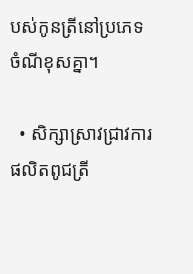បស់កូនត្រីនៅប្រភេទចំណីខុសគ្នា។

  • សិក្សាស្រាវជ្រាវការផលិតពូជត្រី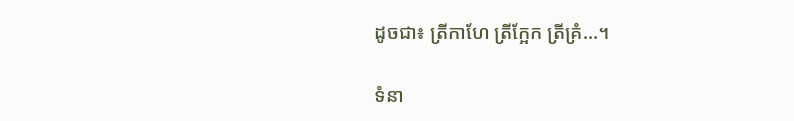ដូចជា៖ ត្រីកាហែ ត្រីក្អែក ត្រីគ្រំ...។

ទំនា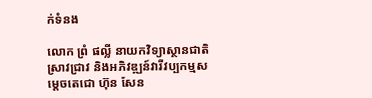ក់ទំនង

លោក ព្រំ ផល្លី នាយកវិទ្យាស្ថានជាតិស្រាវជ្រាវ និងអភិវឌ្ឍន៍វារីវប្បកម្មសម្តេចតេជោ ហ៊ុន សែន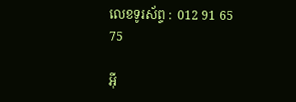លេខទូរស័ព្ទ :  012 91 65 75

អ៊ី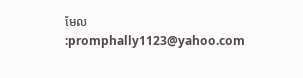មែល    :promphally1123@yahoo.com